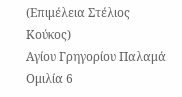(Επιμέλεια Στέλιος Κούκος)
Αγίου Γρηγορίου Παλαμά
Ομιλία 6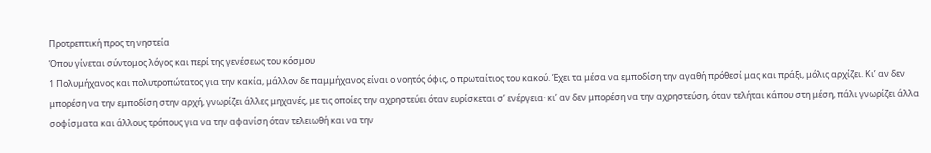Προτρεπτική προς τη νηστεία
Όπου γίνεται σύντομος λόγος και περί της γενέσεως του κόσμου
1 Πολυμήχανος και πολυτροπώτατος για την κακία, μάλλον δε παμμήχανος είναι ο νοητός όφις, ο πρωταίτιος του κακού. Έχει τα μέσα να εμποδίση την αγαθή πρόθεσί μας και πράξι, μόλις αρχίζει. Κι’ αν δεν μπορέση να την εμποδίση στην αρχή, γνωρίζει άλλες μηχανές, με τις οποίες την αχρηστεύει όταν ευρίσκεται σ’ ενέργεια· κι’ αν δεν μπορέση να την αχρηστεύση, όταν τελήται κάπου στη μέση, πάλι γνωρίζει άλλα σοφίσματα και άλλους τρόπους για να την αφανίση όταν τελειωθή και να την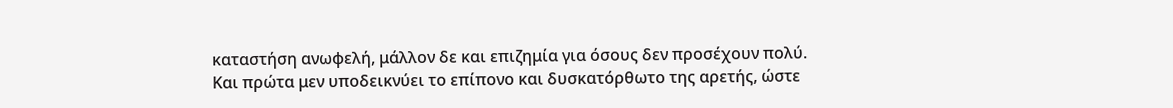καταστήση ανωφελή, μάλλον δε και επιζημία για όσους δεν προσέχουν πολύ.
Και πρώτα μεν υποδεικνύει το επίπονο και δυσκατόρθωτο της αρετής, ώστε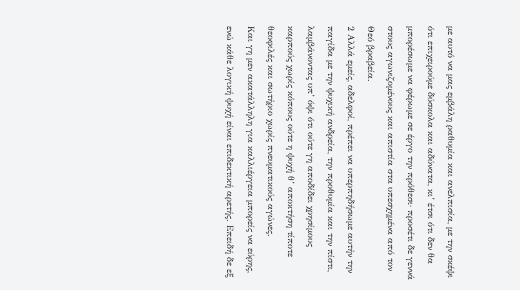με αυτό να μας εμβάλη ραθυμία και ανελπισία, με την σκέψι ότι επιχειρούμε δύσκολα και αδύνατα, κι’ έτσι ότι δεν θα μπορέσωμε να φέρωμε σε έργο την πρόθεσι· προσέτι δε γεννά στους αγωνιζομένους και απιστία στα υπεσχημένα από τον Θεό βραβεία.
2 Αλλά εμείς, αδελφοί, πρέπει να υπερπηδήσωμε αυτήν την παγίδα με την ψυχική ανδρεία, την προθυμία και την πίστι, λαμβάνοντας υπ’ όψι ότι ούτε γη αποδίδει χρησίμους καρπούς χωρίς κόπους ούτε η ψυχή θ’ αποκτήση τίποτε θεοφιλές και σωτήριο χωρίς πνευματικούς αγώνες.
Και γη μεν ακατάλληλη για καλλιέργεια μπορείς να εύρης, ενώ κάθε λογική ψυχή είναι επιδεκτική αρετής. Επειδή δε εξ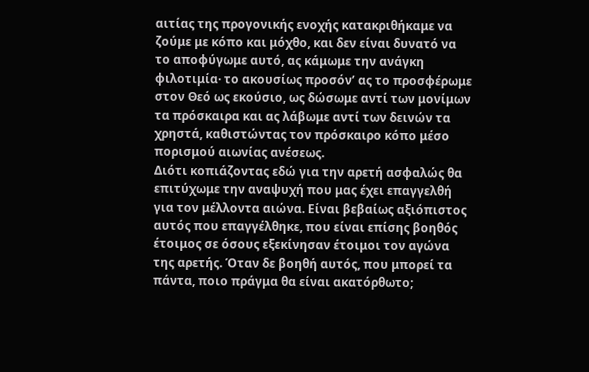αιτίας της προγονικής ενοχής κατακριθήκαμε να ζούμε με κόπο και μόχθο, και δεν είναι δυνατό να το αποφύγωμε αυτό, ας κάμωμε την ανάγκη φιλοτιμία· το ακουσίως προσόν’ ας το προσφέρωμε στον Θεό ως εκούσιο, ως δώσωμε αντί των μονίμων τα πρόσκαιρα και ας λάβωμε αντί των δεινών τα χρηστά, καθιστώντας τον πρόσκαιρο κόπο μέσο πορισμού αιωνίας ανέσεως.
Διότι κοπιάζοντας εδώ για την αρετή ασφαλώς θα επιτύχωμε την αναψυχή που μας έχει επαγγελθή για τον μέλλοντα αιώνα. Είναι βεβαίως αξιόπιστος αυτός που επαγγέλθηκε, που είναι επίσης βοηθός έτοιμος σε όσους εξεκίνησαν έτοιμοι τον αγώνα της αρετής. Όταν δε βοηθή αυτός, που μπορεί τα πάντα, ποιο πράγμα θα είναι ακατόρθωτο;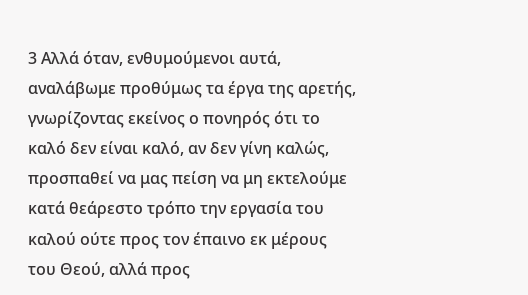3 Αλλά όταν, ενθυμούμενοι αυτά, αναλάβωμε προθύμως τα έργα της αρετής, γνωρίζοντας εκείνος ο πονηρός ότι το καλό δεν είναι καλό, αν δεν γίνη καλώς, προσπαθεί να μας πείση να μη εκτελούμε κατά θεάρεστο τρόπο την εργασία του καλού ούτε προς τον έπαινο εκ μέρους του Θεού, αλλά προς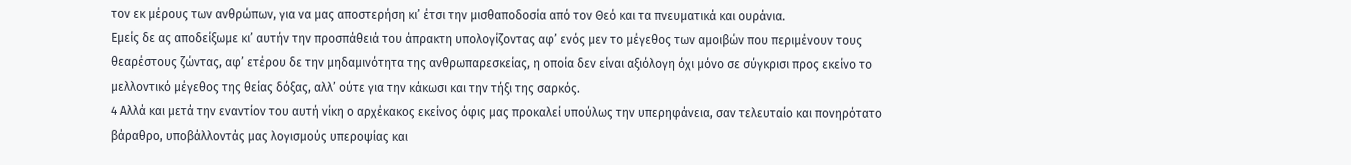τον εκ μέρους των ανθρώπων, για να μας αποστερήση κι’ έτσι την μισθαποδοσία από τον Θεό και τα πνευματικά και ουράνια.
Εμείς δε ας αποδείξωμε κι’ αυτήν την προσπάθειά του άπρακτη υπολογίζοντας αφ’ ενός μεν το μέγεθος των αμοιβών που περιμένουν τους θεαρέστους ζώντας, αφ’ ετέρου δε την μηδαμινότητα της ανθρωπαρεσκείας, η οποία δεν είναι αξιόλογη όχι μόνο σε σύγκρισι προς εκείνο το μελλοντικό μέγεθος της θείας δόξας, αλλ’ ούτε για την κάκωσι και την τήξι της σαρκός.
4 Αλλά και μετά την εναντίον του αυτή νίκη ο αρχέκακος εκείνος όφις μας προκαλεί υπούλως την υπερηφάνεια, σαν τελευταίο και πονηρότατο βάραθρο, υποβάλλοντάς μας λογισμούς υπεροψίας και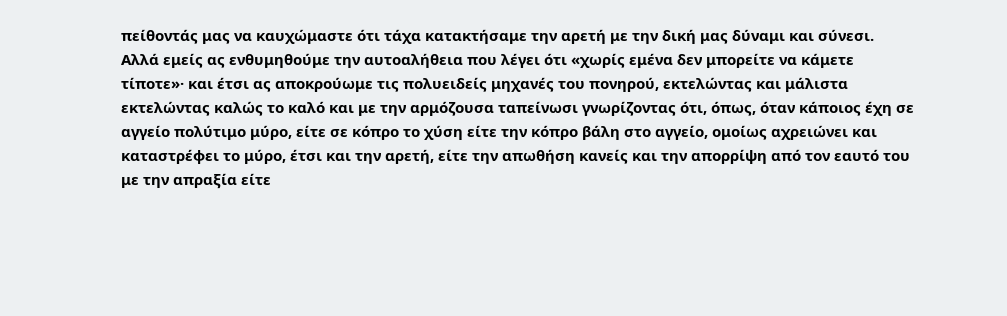πείθοντάς μας να καυχώμαστε ότι τάχα κατακτήσαμε την αρετή με την δική μας δύναμι και σύνεσι.
Αλλά εμείς ας ενθυμηθούμε την αυτοαλήθεια που λέγει ότι «χωρίς εμένα δεν μπορείτε να κάμετε τίποτε»· και έτσι ας αποκρούωμε τις πολυειδείς μηχανές του πονηρού, εκτελώντας και μάλιστα εκτελώντας καλώς το καλό και με την αρμόζουσα ταπείνωσι γνωρίζοντας ότι, όπως, όταν κάποιος έχη σε αγγείο πολύτιμο μύρο, είτε σε κόπρο το χύση είτε την κόπρο βάλη στο αγγείο, ομοίως αχρειώνει και καταστρέφει το μύρο, έτσι και την αρετή, είτε την απωθήση κανείς και την απορρίψη από τον εαυτό του με την απραξία είτε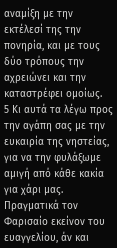αναμίξη με την εκτέλεσί της την πονηρία, και με τους δύο τρόπους την αχρειώνει και την καταστρέφει ομοίως.
5 Κι αυτά τα λέγω προς την αγάπη σας με την ευκαιρία της νηστείας, για να την φυλάξωμε αμιγή από κάθε κακία για χάρι μας. Πραγματικά τον Φαρισαίο εκείνον του ευαγγελίου, άν και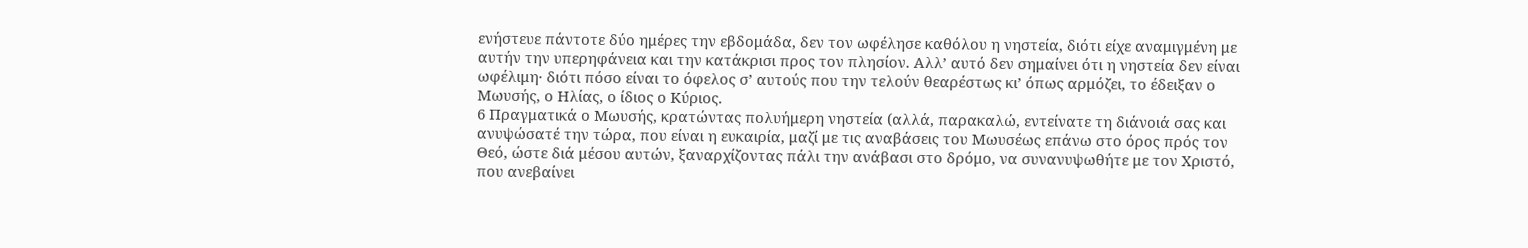ενήστευε πάντοτε δύο ημέρες την εβδομάδα, δεν τον ωφέλησε καθόλου η νηστεία, διότι είχε αναμιγμένη με αυτήν την υπερηφάνεια και την κατάκρισι προς τον πλησίον. Αλλ’ αυτό δεν σημαίνει ότι η νηστεία δεν είναι ωφέλιμη· διότι πόσο είναι το όφελος σ’ αυτούς που την τελούν θεαρέστως κι’ όπως αρμόζει, το έδειξαν ο Μωυσής, ο Ηλίας, ο ίδιος ο Κύριος.
6 Πραγματικά ο Μωυσής, κρατώντας πολυήμερη νηστεία (αλλά, παρακαλώ, εντείνατε τη διάνοιά σας και ανυψώσατέ την τώρα, που είναι η ευκαιρία, μαζί με τις αναβάσεις του Μωυσέως επάνω στο όρος πρός τον Θεό, ώστε διά μέσου αυτών, ξαναρχίζοντας πάλι την ανάβασι στο δρόμο, να συνανυψωθήτε με τον Χριστό, που ανεβαίνει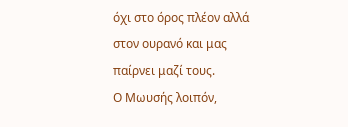όχι στο όρος πλέον αλλά στον ουρανό και μας παίρνει μαζί τους.
Ο Μωυσής λοιπόν,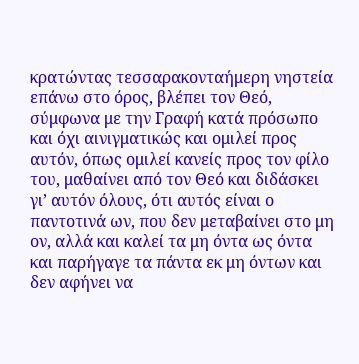κρατώντας τεσσαρακονταήμερη νηστεία επάνω στο όρος, βλέπει τον Θεό, σύμφωνα με την Γραφή κατά πρόσωπο και όχι αινιγματικώς και ομιλεί προς αυτόν, όπως ομιλεί κανείς προς τον φίλο του, μαθαίνει από τον Θεό και διδάσκει γι’ αυτόν όλους, ότι αυτός είναι ο παντοτινά ων, που δεν μεταβαίνει στο μη ον, αλλά και καλεί τα μη όντα ως όντα και παρήγαγε τα πάντα εκ μη όντων και δεν αφήνει να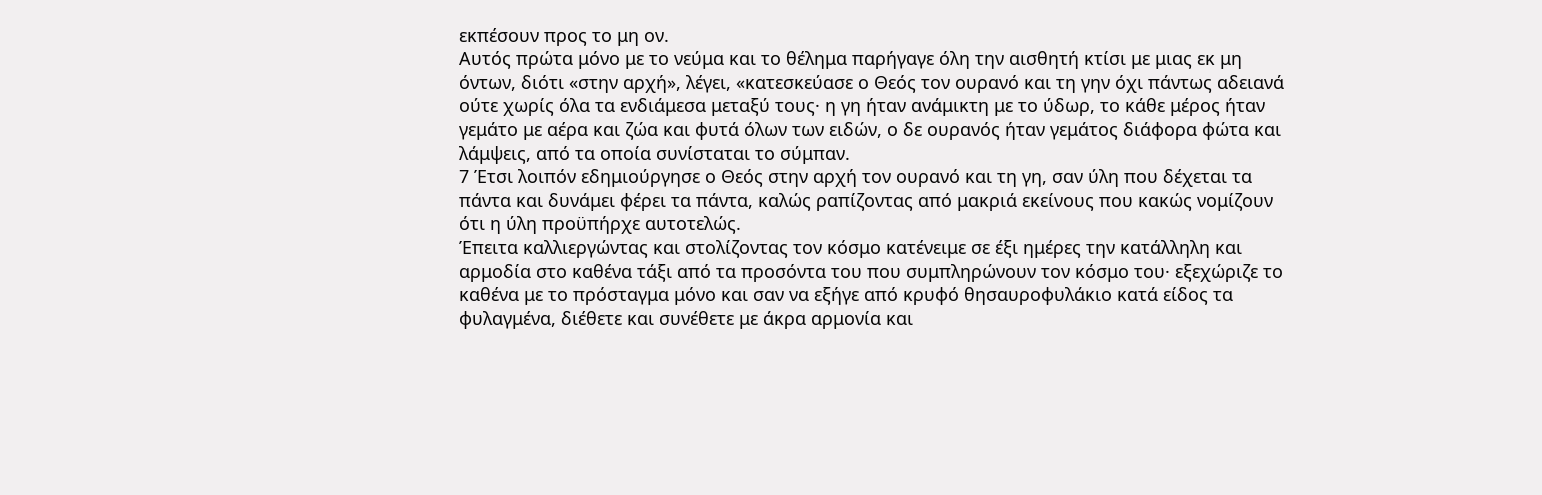εκπέσουν προς το μη ον.
Αυτός πρώτα μόνο με το νεύμα και το θέλημα παρήγαγε όλη την αισθητή κτίσι με μιας εκ μη όντων, διότι «στην αρχή», λέγει, «κατεσκεύασε ο Θεός τον ουρανό και τη γην όχι πάντως αδειανά ούτε χωρίς όλα τα ενδιάμεσα μεταξύ τους· η γη ήταν ανάμικτη με το ύδωρ, το κάθε μέρος ήταν γεμάτο με αέρα και ζώα και φυτά όλων των ειδών, ο δε ουρανός ήταν γεμάτος διάφορα φώτα και λάμψεις, από τα οποία συνίσταται το σύμπαν.
7 Έτσι λοιπόν εδημιούργησε ο Θεός στην αρχή τον ουρανό και τη γη, σαν ύλη που δέχεται τα πάντα και δυνάμει φέρει τα πάντα, καλώς ραπίζοντας από μακριά εκείνους που κακώς νομίζουν ότι η ύλη προϋπήρχε αυτοτελώς.
Έπειτα καλλιεργώντας και στολίζοντας τον κόσμο κατένειμε σε έξι ημέρες την κατάλληλη και αρμοδία στο καθένα τάξι από τα προσόντα του που συμπληρώνουν τον κόσμο του· εξεχώριζε το καθένα με το πρόσταγμα μόνο και σαν να εξήγε από κρυφό θησαυροφυλάκιο κατά είδος τα φυλαγμένα, διέθετε και συνέθετε με άκρα αρμονία και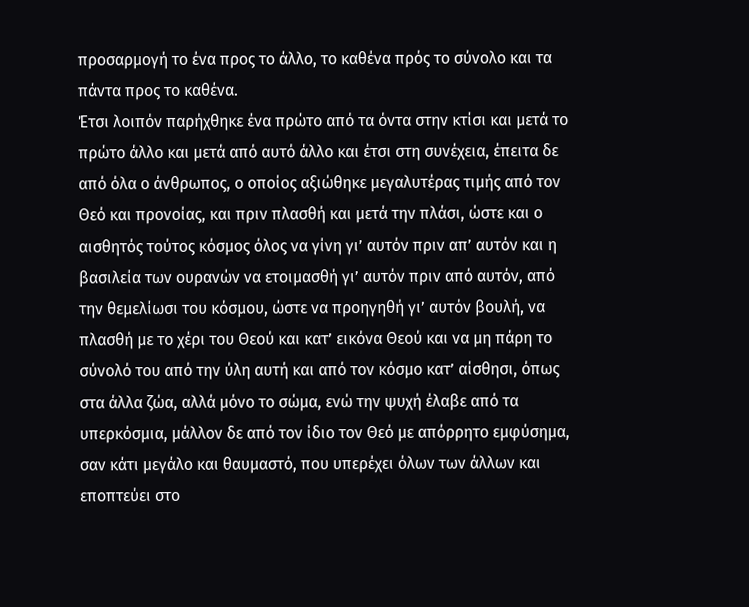προσαρμογή το ένα προς το άλλο, το καθένα πρός το σύνολο και τα πάντα προς το καθένα.
Έτσι λοιπόν παρήχθηκε ένα πρώτο από τα όντα στην κτίσι και μετά το πρώτο άλλο και μετά από αυτό άλλο και έτσι στη συνέχεια, έπειτα δε από όλα ο άνθρωπος, ο οποίος αξιώθηκε μεγαλυτέρας τιμής από τον Θεό και προνοίας, και πριν πλασθή και μετά την πλάσι, ώστε και ο αισθητός τούτος κόσμος όλος να γίνη γι’ αυτόν πριν απ’ αυτόν και η βασιλεία των ουρανών να ετοιμασθή γι’ αυτόν πριν από αυτόν, από την θεμελίωσι του κόσμου, ώστε να προηγηθή γι’ αυτόν βουλή, να πλασθή με το χέρι του Θεού και κατ’ εικόνα Θεού και να μη πάρη το σύνολό του από την ύλη αυτή και από τον κόσμο κατ’ αίσθησι, όπως στα άλλα ζώα, αλλά μόνο το σώμα, ενώ την ψυχή έλαβε από τα υπερκόσμια, μάλλον δε από τον ίδιο τον Θεό με απόρρητο εμφύσημα, σαν κάτι μεγάλο και θαυμαστό, που υπερέχει όλων των άλλων και εποπτεύει στο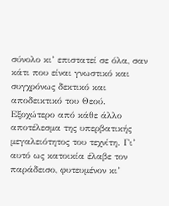σύνολο κι’ επιστατεί σε όλα, σαν κάτι που είναι γνωστικό και συγχρόνως δεκτικό και αποδεικτικό του Θεού.
Εξοχώτερο από κάθε άλλο αποτέλεσμα της υπερβατικής μεγαλειότητος του τεχνίτη. Γι’ αυτό ως κατοικία έλαβε τον παράδεισο, φυτευμένον κι’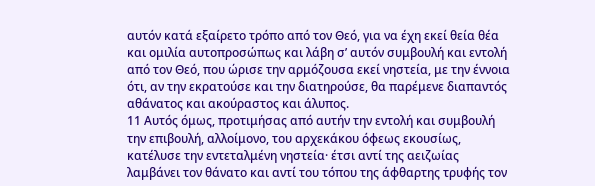αυτόν κατά εξαίρετο τρόπο από τον Θεό, για να έχη εκεί θεία θέα και ομιλία αυτοπροσώπως και λάβη σ’ αυτόν συμβουλή και εντολή από τον Θεό, που ώρισε την αρμόζουσα εκεί νηστεία, με την έννοια ότι, αν την εκρατούσε και την διατηρούσε, θα παρέμενε διαπαντός αθάνατος και ακούραστος και άλυπος.
11 Αυτός όμως, προτιμήσας από αυτήν την εντολή και συμβουλή την επιβουλή, αλλοίμονο, του αρχεκάκου όφεως εκουσίως, κατέλυσε την εντεταλμένη νηστεία· έτσι αντί της αειζωίας λαμβάνει τον θάνατο και αντί του τόπου της άφθαρτης τρυφής τον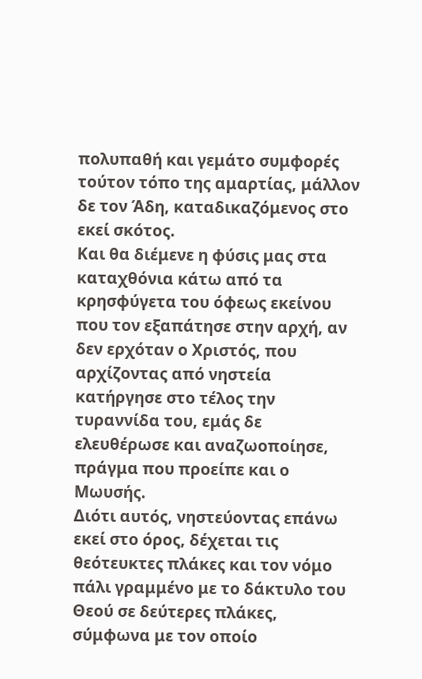πολυπαθή και γεμάτο συμφορές τούτον τόπο της αμαρτίας, μάλλον δε τον Άδη, καταδικαζόμενος στο εκεί σκότος.
Και θα διέμενε η φύσις μας στα καταχθόνια κάτω από τα κρησφύγετα του όφεως εκείνου που τον εξαπάτησε στην αρχή, αν δεν ερχόταν ο Χριστός, που αρχίζοντας από νηστεία κατήργησε στο τέλος την τυραννίδα του, εμάς δε ελευθέρωσε και αναζωοποίησε, πράγμα που προείπε και ο Μωυσής.
Διότι αυτός, νηστεύοντας επάνω εκεί στο όρος, δέχεται τις θεότευκτες πλάκες και τον νόμο πάλι γραμμένο με το δάκτυλο του Θεού σε δεύτερες πλάκες, σύμφωνα με τον οποίο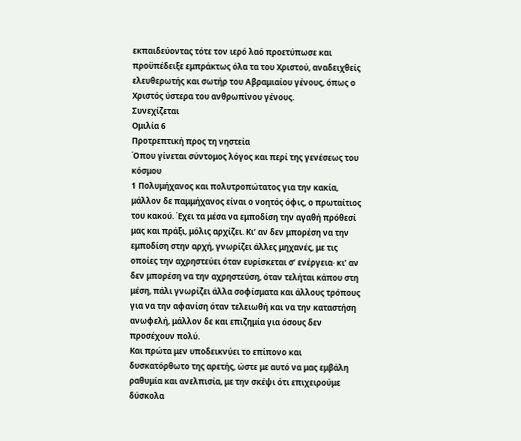εκπαιδεύοντας τότε τον ιερό λαό προετύπωσε και προϋπέδειξε εμπράκτως όλα τα του Χριστού, αναδειχθείς ελευθερωτής και σωτήρ του Αβραμιαίου γένους, όπως ο Χριστός ύστερα του ανθρωπίνου γένους.
Συνεχίζεται
Ομιλία 6
Προτρεπτική προς τη νηστεία
Όπου γίνεται σύντομος λόγος και περί της γενέσεως του κόσμου
1 Πολυμήχανος και πολυτροπώτατος για την κακία, μάλλον δε παμμήχανος είναι ο νοητός όφις, ο πρωταίτιος του κακού. Έχει τα μέσα να εμποδίση την αγαθή πρόθεσί μας και πράξι, μόλις αρχίζει. Κι’ αν δεν μπορέση να την εμποδίση στην αρχή, γνωρίζει άλλες μηχανές, με τις οποίες την αχρηστεύει όταν ευρίσκεται σ’ ενέργεια· κι’ αν δεν μπορέση να την αχρηστεύση, όταν τελήται κάπου στη μέση, πάλι γνωρίζει άλλα σοφίσματα και άλλους τρόπους για να την αφανίση όταν τελειωθή και να την καταστήση ανωφελή, μάλλον δε και επιζημία για όσους δεν προσέχουν πολύ.
Και πρώτα μεν υποδεικνύει το επίπονο και δυσκατόρθωτο της αρετής, ώστε με αυτό να μας εμβάλη ραθυμία και ανελπισία, με την σκέψι ότι επιχειρούμε δύσκολα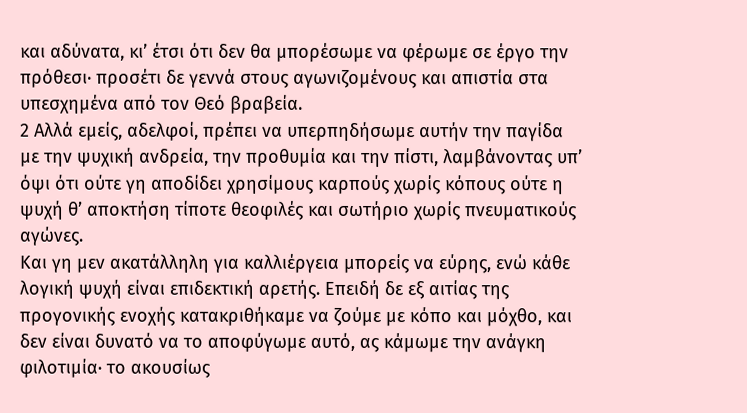και αδύνατα, κι’ έτσι ότι δεν θα μπορέσωμε να φέρωμε σε έργο την πρόθεσι· προσέτι δε γεννά στους αγωνιζομένους και απιστία στα υπεσχημένα από τον Θεό βραβεία.
2 Αλλά εμείς, αδελφοί, πρέπει να υπερπηδήσωμε αυτήν την παγίδα με την ψυχική ανδρεία, την προθυμία και την πίστι, λαμβάνοντας υπ’ όψι ότι ούτε γη αποδίδει χρησίμους καρπούς χωρίς κόπους ούτε η ψυχή θ’ αποκτήση τίποτε θεοφιλές και σωτήριο χωρίς πνευματικούς αγώνες.
Και γη μεν ακατάλληλη για καλλιέργεια μπορείς να εύρης, ενώ κάθε λογική ψυχή είναι επιδεκτική αρετής. Επειδή δε εξ αιτίας της προγονικής ενοχής κατακριθήκαμε να ζούμε με κόπο και μόχθο, και δεν είναι δυνατό να το αποφύγωμε αυτό, ας κάμωμε την ανάγκη φιλοτιμία· το ακουσίως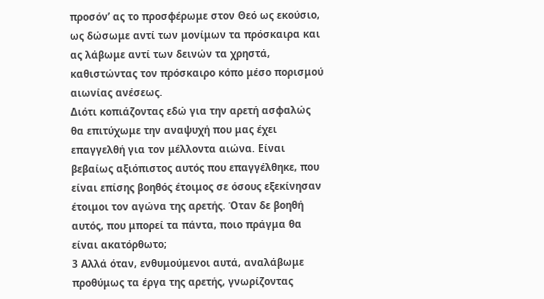προσόν’ ας το προσφέρωμε στον Θεό ως εκούσιο, ως δώσωμε αντί των μονίμων τα πρόσκαιρα και ας λάβωμε αντί των δεινών τα χρηστά, καθιστώντας τον πρόσκαιρο κόπο μέσο πορισμού αιωνίας ανέσεως.
Διότι κοπιάζοντας εδώ για την αρετή ασφαλώς θα επιτύχωμε την αναψυχή που μας έχει επαγγελθή για τον μέλλοντα αιώνα. Είναι βεβαίως αξιόπιστος αυτός που επαγγέλθηκε, που είναι επίσης βοηθός έτοιμος σε όσους εξεκίνησαν έτοιμοι τον αγώνα της αρετής. Όταν δε βοηθή αυτός, που μπορεί τα πάντα, ποιο πράγμα θα είναι ακατόρθωτο;
3 Αλλά όταν, ενθυμούμενοι αυτά, αναλάβωμε προθύμως τα έργα της αρετής, γνωρίζοντας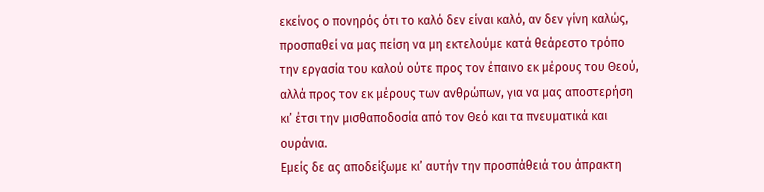εκείνος ο πονηρός ότι το καλό δεν είναι καλό, αν δεν γίνη καλώς, προσπαθεί να μας πείση να μη εκτελούμε κατά θεάρεστο τρόπο την εργασία του καλού ούτε προς τον έπαινο εκ μέρους του Θεού, αλλά προς τον εκ μέρους των ανθρώπων, για να μας αποστερήση κι’ έτσι την μισθαποδοσία από τον Θεό και τα πνευματικά και ουράνια.
Εμείς δε ας αποδείξωμε κι’ αυτήν την προσπάθειά του άπρακτη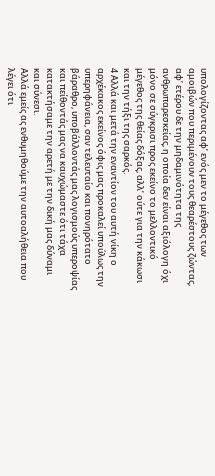υπολογίζοντας αφ’ ενός μεν το μέγεθος των αμοιβών που περιμένουν τους θεαρέστους ζώντας, αφ’ ετέρου δε την μηδαμινότητα της ανθρωπαρεσκείας, η οποία δεν είναι αξιόλογη όχι μόνο σε σύγκρισι προς εκείνο το μελλοντικό μέγεθος της θείας δόξας, αλλ’ ούτε για την κάκωσι και την τήξι της σαρκός.
4 Αλλά και μετά την εναντίον του αυτή νίκη ο αρχέκακος εκείνος όφις μας προκαλεί υπούλως την υπερηφάνεια, σαν τελευταίο και πονηρότατο βάραθρο, υποβάλλοντάς μας λογισμούς υπεροψίας και πείθοντάς μας να καυχώμαστε ότι τάχα κατακτήσαμε την αρετή με την δική μας δύναμι και σύνεσι.
Αλλά εμείς ας ενθυμηθούμε την αυτοαλήθεια που λέγει ότι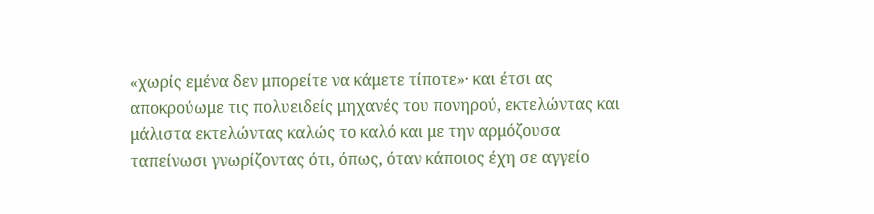«χωρίς εμένα δεν μπορείτε να κάμετε τίποτε»· και έτσι ας αποκρούωμε τις πολυειδείς μηχανές του πονηρού, εκτελώντας και μάλιστα εκτελώντας καλώς το καλό και με την αρμόζουσα ταπείνωσι γνωρίζοντας ότι, όπως, όταν κάποιος έχη σε αγγείο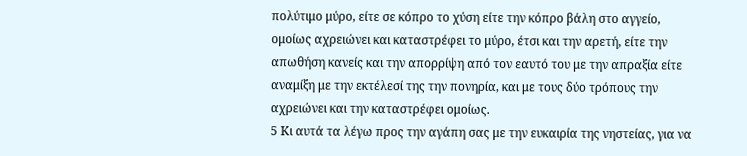πολύτιμο μύρο, είτε σε κόπρο το χύση είτε την κόπρο βάλη στο αγγείο, ομοίως αχρειώνει και καταστρέφει το μύρο, έτσι και την αρετή, είτε την απωθήση κανείς και την απορρίψη από τον εαυτό του με την απραξία είτε αναμίξη με την εκτέλεσί της την πονηρία, και με τους δύο τρόπους την αχρειώνει και την καταστρέφει ομοίως.
5 Κι αυτά τα λέγω προς την αγάπη σας με την ευκαιρία της νηστείας, για να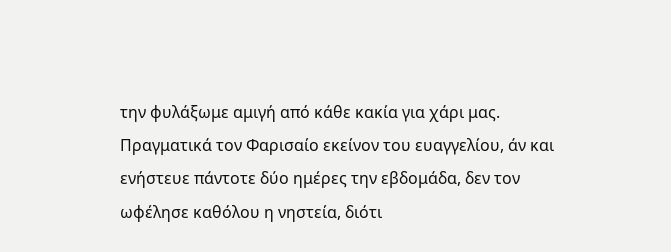την φυλάξωμε αμιγή από κάθε κακία για χάρι μας. Πραγματικά τον Φαρισαίο εκείνον του ευαγγελίου, άν και ενήστευε πάντοτε δύο ημέρες την εβδομάδα, δεν τον ωφέλησε καθόλου η νηστεία, διότι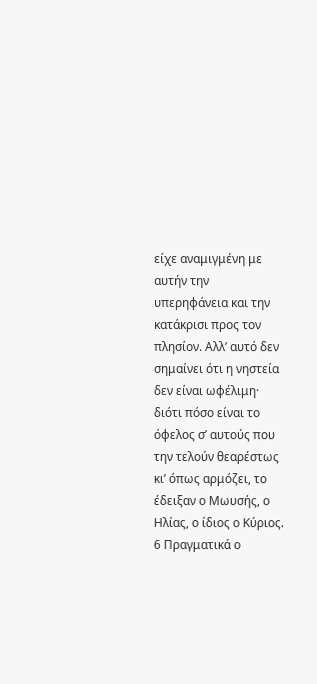είχε αναμιγμένη με αυτήν την υπερηφάνεια και την κατάκρισι προς τον πλησίον. Αλλ’ αυτό δεν σημαίνει ότι η νηστεία δεν είναι ωφέλιμη· διότι πόσο είναι το όφελος σ’ αυτούς που την τελούν θεαρέστως κι’ όπως αρμόζει, το έδειξαν ο Μωυσής, ο Ηλίας, ο ίδιος ο Κύριος.
6 Πραγματικά ο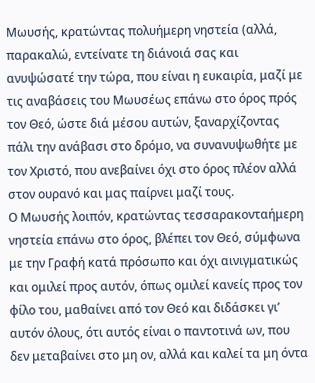Μωυσής, κρατώντας πολυήμερη νηστεία (αλλά, παρακαλώ, εντείνατε τη διάνοιά σας και ανυψώσατέ την τώρα, που είναι η ευκαιρία, μαζί με τις αναβάσεις του Μωυσέως επάνω στο όρος πρός τον Θεό, ώστε διά μέσου αυτών, ξαναρχίζοντας πάλι την ανάβασι στο δρόμο, να συνανυψωθήτε με τον Χριστό, που ανεβαίνει όχι στο όρος πλέον αλλά στον ουρανό και μας παίρνει μαζί τους.
Ο Μωυσής λοιπόν, κρατώντας τεσσαρακονταήμερη νηστεία επάνω στο όρος, βλέπει τον Θεό, σύμφωνα με την Γραφή κατά πρόσωπο και όχι αινιγματικώς και ομιλεί προς αυτόν, όπως ομιλεί κανείς προς τον φίλο του, μαθαίνει από τον Θεό και διδάσκει γι’ αυτόν όλους, ότι αυτός είναι ο παντοτινά ων, που δεν μεταβαίνει στο μη ον, αλλά και καλεί τα μη όντα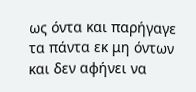ως όντα και παρήγαγε τα πάντα εκ μη όντων και δεν αφήνει να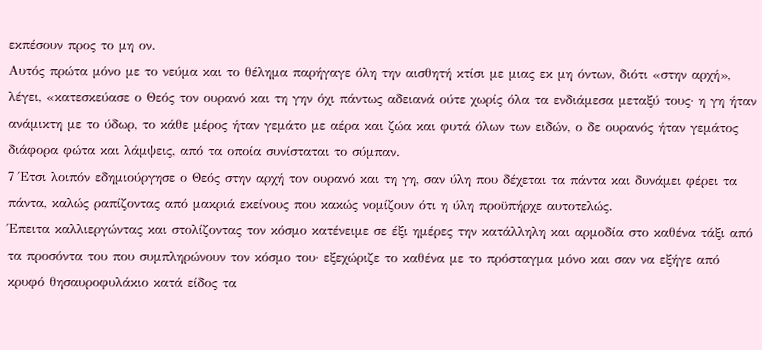εκπέσουν προς το μη ον.
Αυτός πρώτα μόνο με το νεύμα και το θέλημα παρήγαγε όλη την αισθητή κτίσι με μιας εκ μη όντων, διότι «στην αρχή», λέγει, «κατεσκεύασε ο Θεός τον ουρανό και τη γην όχι πάντως αδειανά ούτε χωρίς όλα τα ενδιάμεσα μεταξύ τους· η γη ήταν ανάμικτη με το ύδωρ, το κάθε μέρος ήταν γεμάτο με αέρα και ζώα και φυτά όλων των ειδών, ο δε ουρανός ήταν γεμάτος διάφορα φώτα και λάμψεις, από τα οποία συνίσταται το σύμπαν.
7 Έτσι λοιπόν εδημιούργησε ο Θεός στην αρχή τον ουρανό και τη γη, σαν ύλη που δέχεται τα πάντα και δυνάμει φέρει τα πάντα, καλώς ραπίζοντας από μακριά εκείνους που κακώς νομίζουν ότι η ύλη προϋπήρχε αυτοτελώς.
Έπειτα καλλιεργώντας και στολίζοντας τον κόσμο κατένειμε σε έξι ημέρες την κατάλληλη και αρμοδία στο καθένα τάξι από τα προσόντα του που συμπληρώνουν τον κόσμο του· εξεχώριζε το καθένα με το πρόσταγμα μόνο και σαν να εξήγε από κρυφό θησαυροφυλάκιο κατά είδος τα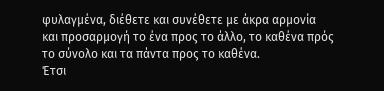φυλαγμένα, διέθετε και συνέθετε με άκρα αρμονία και προσαρμογή το ένα προς το άλλο, το καθένα πρός το σύνολο και τα πάντα προς το καθένα.
Έτσι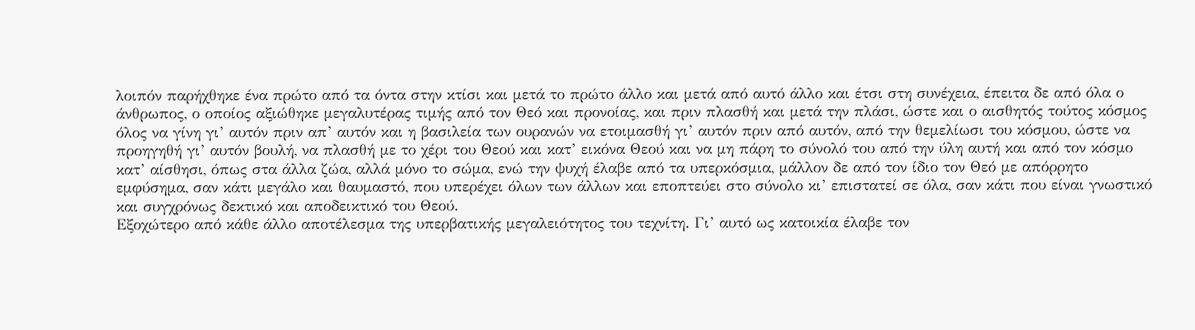λοιπόν παρήχθηκε ένα πρώτο από τα όντα στην κτίσι και μετά το πρώτο άλλο και μετά από αυτό άλλο και έτσι στη συνέχεια, έπειτα δε από όλα ο άνθρωπος, ο οποίος αξιώθηκε μεγαλυτέρας τιμής από τον Θεό και προνοίας, και πριν πλασθή και μετά την πλάσι, ώστε και ο αισθητός τούτος κόσμος όλος να γίνη γι’ αυτόν πριν απ’ αυτόν και η βασιλεία των ουρανών να ετοιμασθή γι’ αυτόν πριν από αυτόν, από την θεμελίωσι του κόσμου, ώστε να προηγηθή γι’ αυτόν βουλή, να πλασθή με το χέρι του Θεού και κατ’ εικόνα Θεού και να μη πάρη το σύνολό του από την ύλη αυτή και από τον κόσμο κατ’ αίσθησι, όπως στα άλλα ζώα, αλλά μόνο το σώμα, ενώ την ψυχή έλαβε από τα υπερκόσμια, μάλλον δε από τον ίδιο τον Θεό με απόρρητο εμφύσημα, σαν κάτι μεγάλο και θαυμαστό, που υπερέχει όλων των άλλων και εποπτεύει στο σύνολο κι’ επιστατεί σε όλα, σαν κάτι που είναι γνωστικό και συγχρόνως δεκτικό και αποδεικτικό του Θεού.
Εξοχώτερο από κάθε άλλο αποτέλεσμα της υπερβατικής μεγαλειότητος του τεχνίτη. Γι’ αυτό ως κατοικία έλαβε τον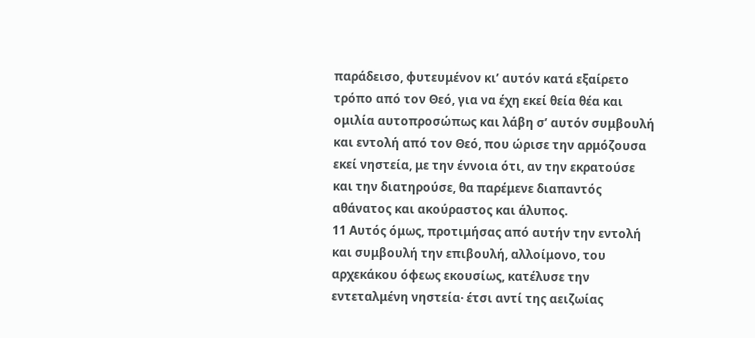παράδεισο, φυτευμένον κι’ αυτόν κατά εξαίρετο τρόπο από τον Θεό, για να έχη εκεί θεία θέα και ομιλία αυτοπροσώπως και λάβη σ’ αυτόν συμβουλή και εντολή από τον Θεό, που ώρισε την αρμόζουσα εκεί νηστεία, με την έννοια ότι, αν την εκρατούσε και την διατηρούσε, θα παρέμενε διαπαντός αθάνατος και ακούραστος και άλυπος.
11 Αυτός όμως, προτιμήσας από αυτήν την εντολή και συμβουλή την επιβουλή, αλλοίμονο, του αρχεκάκου όφεως εκουσίως, κατέλυσε την εντεταλμένη νηστεία· έτσι αντί της αειζωίας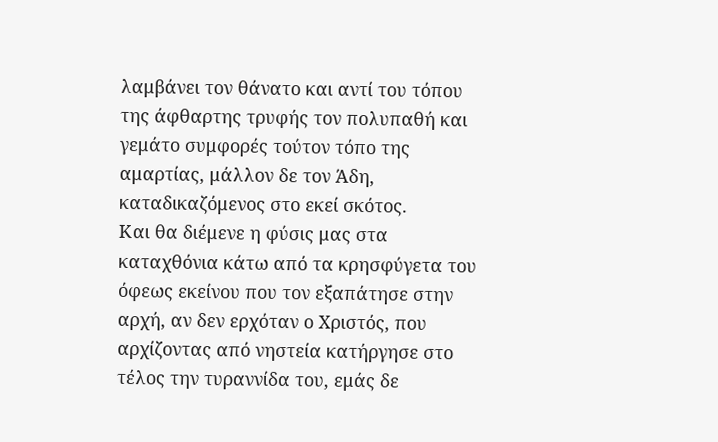λαμβάνει τον θάνατο και αντί του τόπου της άφθαρτης τρυφής τον πολυπαθή και γεμάτο συμφορές τούτον τόπο της αμαρτίας, μάλλον δε τον Άδη, καταδικαζόμενος στο εκεί σκότος.
Και θα διέμενε η φύσις μας στα καταχθόνια κάτω από τα κρησφύγετα του όφεως εκείνου που τον εξαπάτησε στην αρχή, αν δεν ερχόταν ο Χριστός, που αρχίζοντας από νηστεία κατήργησε στο τέλος την τυραννίδα του, εμάς δε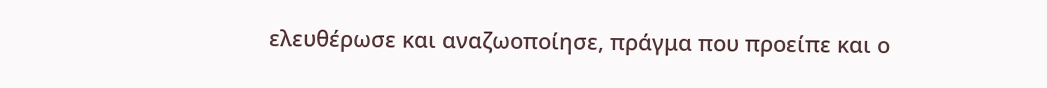ελευθέρωσε και αναζωοποίησε, πράγμα που προείπε και ο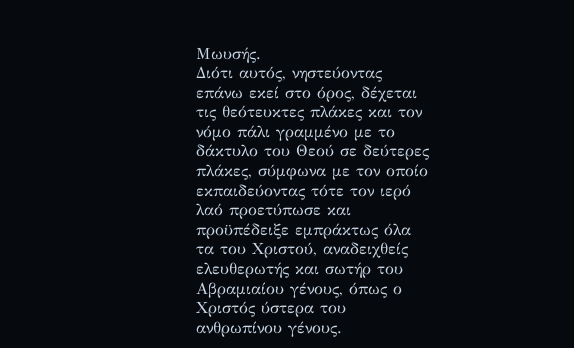Μωυσής.
Διότι αυτός, νηστεύοντας επάνω εκεί στο όρος, δέχεται τις θεότευκτες πλάκες και τον νόμο πάλι γραμμένο με το δάκτυλο του Θεού σε δεύτερες πλάκες, σύμφωνα με τον οποίο εκπαιδεύοντας τότε τον ιερό λαό προετύπωσε και προϋπέδειξε εμπράκτως όλα τα του Χριστού, αναδειχθείς ελευθερωτής και σωτήρ του Αβραμιαίου γένους, όπως ο Χριστός ύστερα του ανθρωπίνου γένους.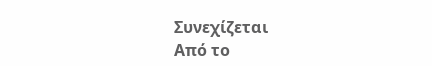Συνεχίζεται
Από το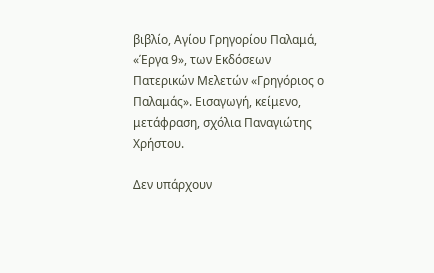βιβλίο, Αγίου Γρηγορίου Παλαμά, «Έργα 9», των Εκδόσεων Πατερικών Μελετών «Γρηγόριος ο Παλαμάς». Εισαγωγή, κείμενο, μετάφραση, σχόλια Παναγιώτης Χρήστου.

Δεν υπάρχουν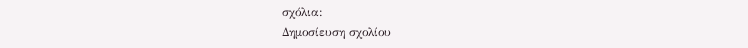σχόλια:
Δημοσίευση σχολίου